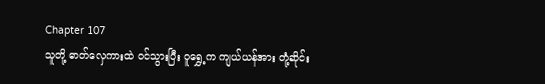Chapter 107
သူတို့ ဓာတ်လှေကားထဲ ဝင်သွားပြီး ဝူရွှေ့က ကျယ်ယန်အား တုံ့ဆိုင်း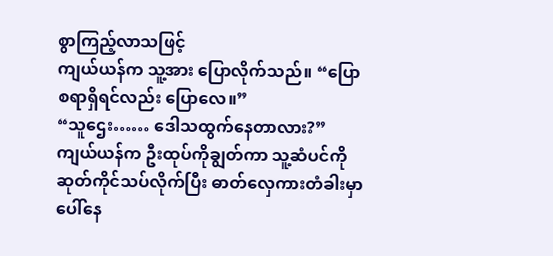စွာကြည့်လာသဖြင့်
ကျယ်ယန်က သူ့အား ပြောလိုက်သည်။ “ပြောစရာရှိရင်လည်း ပြောလေ။”
“သူဌေး…… ဒေါသထွက်နေတာလား?”
ကျယ်ယန်က ဦးထုပ်ကိုချွတ်ကာ သူ့ဆံပင်ကို ဆုတ်ကိုင်သပ်လိုက်ပြီး ဓာတ်လှေကားတံခါးမှာပေါ်နေ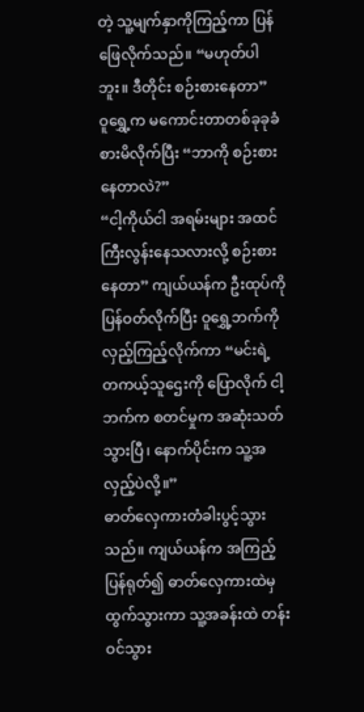တဲ့ သူ့မျက်နှာကိုကြည့်ကာ ပြန်ဖြေလိုက်သည်။ “မဟုတ်ပါဘူး။ ဒီတိုင်း စဉ်းစားနေတာ”
ဝူရွှေ့က မကောင်းတာတစ်ခုခုခံစားမိလိုက်ပြီး “ဘာကို စဉ်းစားနေတာလဲ?”
“ငါ့ကိုယ်ငါ အရမ်းများ အထင်ကြီးလွန်းနေသလားလို့ စဉ်းစားနေတာ” ကျယ်ယန်က ဦးထုပ်ကို ပြန်ဝတ်လိုက်ပြီး ဝူရွှေ့ဘက်ကို လှည့်ကြည့်လိုက်ကာ “မင်းရဲ့ တကယ့်သူဌေးကို ပြောလိုက် ငါ့ဘက်က စတင်မှုက အဆုံးသတ်သွားပြီ၊ နောက်ပိုင်းက သူ့အလှည့်ပဲလို့။”
ဓာတ်လှေကားတံခါးပွင့်သွားသည်။ ကျယ်ယန်က အကြည့်ပြန်ရုတ်၍ ဓာတ်လှေကားထဲမှ ထွက်သွားကာ သူ့အခန်းထဲ တန်းဝင်သွား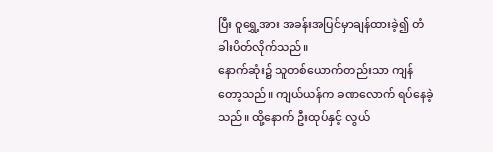ပြီး ဝူရွှေ့အား အခန်းအပြင်မှာချန်ထားခဲ့၍ တံခါးပိတ်လိုက်သည်။
နောက်ဆုံး၌ သူတစ်ယောက်တည်းသာ ကျန်တော့သည်။ ကျယ်ယန်က ခဏလောက် ရပ်နေခဲ့သည်။ ထို့နောက် ဦးထုပ်နှင့် လွယ်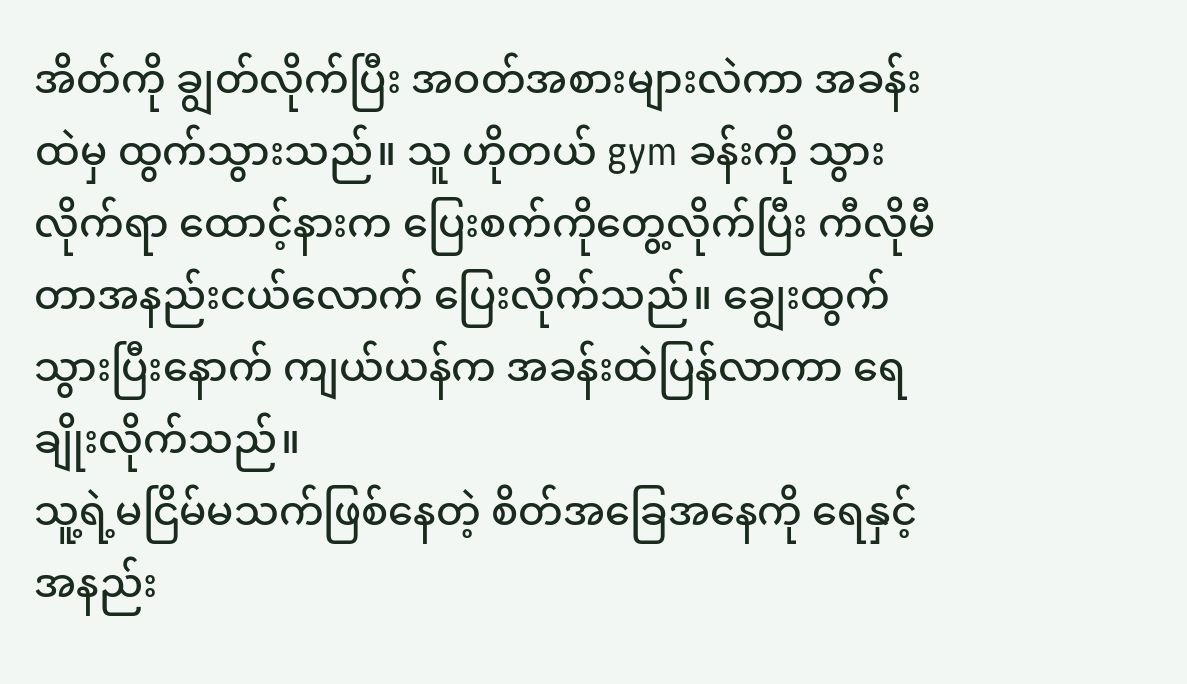အိတ်ကို ချွတ်လိုက်ပြီး အဝတ်အစားများလဲကာ အခန်းထဲမှ ထွက်သွားသည်။ သူ ဟိုတယ် gym ခန်းကို သွားလိုက်ရာ ထောင့်နားက ပြေးစက်ကိုတွေ့လိုက်ပြီး ကီလိုမီတာအနည်းငယ်လောက် ပြေးလိုက်သည်။ ချွေးထွက်သွားပြီးနောက် ကျယ်ယန်က အခန်းထဲပြန်လာကာ ရေချိုးလိုက်သည်။
သူ့ရဲ့မငြိမ်မသက်ဖြစ်နေတဲ့ စိတ်အခြေအနေကို ရေနှင့် အနည်း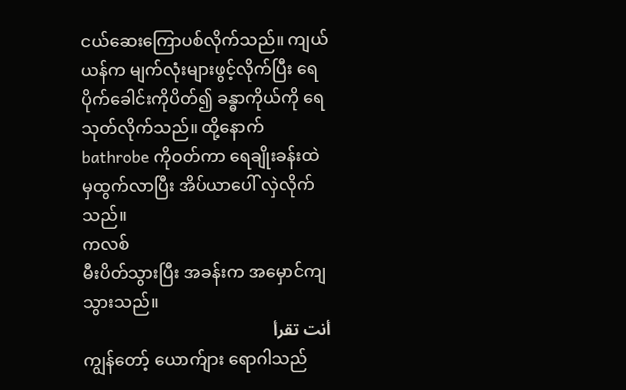ငယ်ဆေးကြောပစ်လိုက်သည်။ ကျယ်ယန်က မျက်လုံးများဖွင့်လိုက်ပြီး ရေပိုက်ခေါင်းကိုပိတ်၍ ခန္ဓာကိုယ်ကို ရေသုတ်လိုက်သည်။ ထို့နောက် bathrobe ကိုဝတ်ကာ ရေချိုးခန်းထဲမှထွက်လာပြီး အိပ်ယာပေါ် လှဲလိုက်သည်။
ကလစ်
မီးပိတ်သွားပြီး အခန်းက အမှောင်ကျသွားသည်။
أنت تقرأ
ကျွန်တော့် ယောက်ျား ရောဂါသည်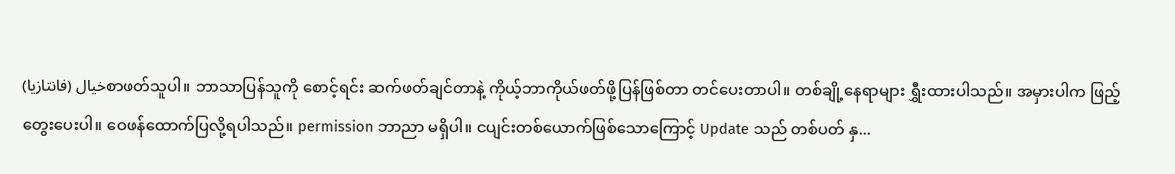خيال (فانتازيا)စာဖတ်သူပါ။ ဘာသာပြန်သူကို စောင့်ရင်း ဆက်ဖတ်ချင်တာနဲ့ ကိုယ့်ဘာကိုယ်ဖတ်ဖို့ပြန်ဖြစ်တာ တင်ပေးတာပါ။ တစ်ချို့နေရာများ ရွှီးထားပါသည်။ အမှားပါက ဖြည့်တွေးပေးပါ။ ဝေဖန်ထောက်ပြလို့ရပါသည်။ permission ဘာညာ မရှိပါ။ ငပျင်းတစ်ယောက်ဖြစ်သောကြောင့် Update သည် တစ်ပတ် နှ...